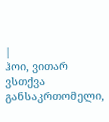|
ჰოი, ვითარ ვსთქვა განსაკრთომელი,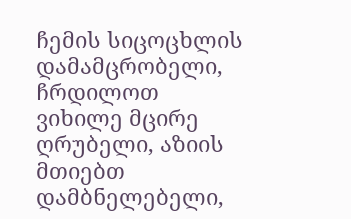ჩემის სიცოცხლის დამამცრობელი, ჩრდილოთ ვიხილე მცირე ღრუბელი, აზიის მთიებთ დამბნელებელი,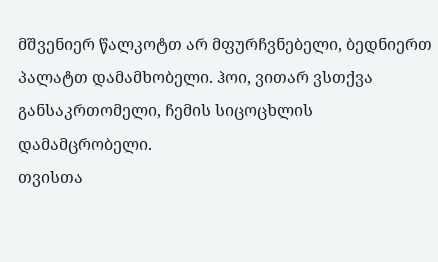მშვენიერ წალკოტთ არ მფურჩვნებელი, ბედნიერთ პალატთ დამამხობელი. ჰოი, ვითარ ვსთქვა განსაკრთომელი, ჩემის სიცოცხლის დამამცრობელი.
თვისთა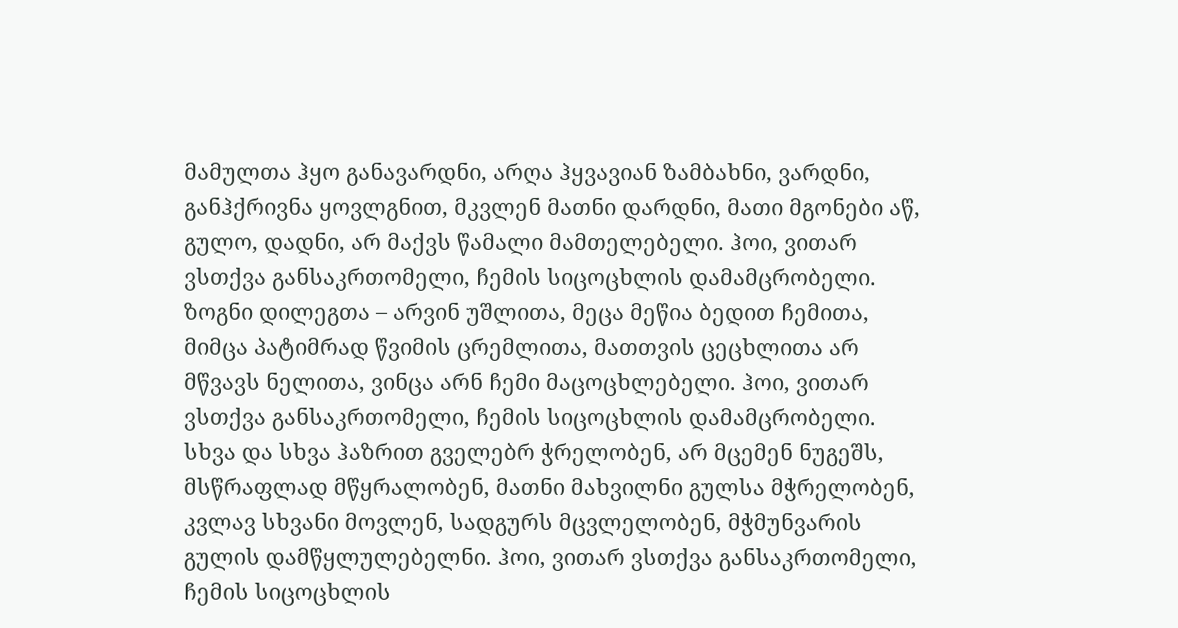მამულთა ჰყო განავარდნი, არღა ჰყვავიან ზამბახნი, ვარდნი, განჰქრივნა ყოვლგნით, მკვლენ მათნი დარდნი, მათი მგონები აწ, გულო, დადნი, არ მაქვს წამალი მამთელებელი. ჰოი, ვითარ ვსთქვა განსაკრთომელი, ჩემის სიცოცხლის დამამცრობელი.
ზოგნი დილეგთა – არვინ უშლითა, მეცა მეწია ბედით ჩემითა, მიმცა პატიმრად წვიმის ცრემლითა, მათთვის ცეცხლითა არ მწვავს ნელითა, ვინცა არნ ჩემი მაცოცხლებელი. ჰოი, ვითარ ვსთქვა განსაკრთომელი, ჩემის სიცოცხლის დამამცრობელი.
სხვა და სხვა ჰაზრით გველებრ ჭრელობენ, არ მცემენ ნუგეშს, მსწრაფლად მწყრალობენ, მათნი მახვილნი გულსა მჭრელობენ, კვლავ სხვანი მოვლენ, სადგურს მცვლელობენ, მჭმუნვარის გულის დამწყლულებელნი. ჰოი, ვითარ ვსთქვა განსაკრთომელი, ჩემის სიცოცხლის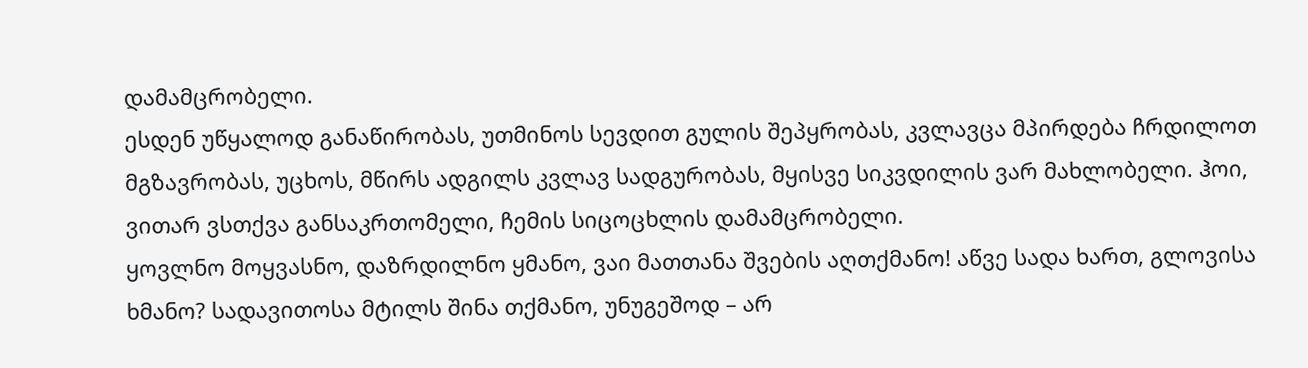დამამცრობელი.
ესდენ უწყალოდ განაწირობას, უთმინოს სევდით გულის შეპყრობას, კვლავცა მპირდება ჩრდილოთ მგზავრობას, უცხოს, მწირს ადგილს კვლავ სადგურობას, მყისვე სიკვდილის ვარ მახლობელი. ჰოი, ვითარ ვსთქვა განსაკრთომელი, ჩემის სიცოცხლის დამამცრობელი.
ყოვლნო მოყვასნო, დაზრდილნო ყმანო, ვაი მათთანა შვების აღთქმანო! აწვე სადა ხართ, გლოვისა ხმანო? სადავითოსა მტილს შინა თქმანო, უნუგეშოდ – არ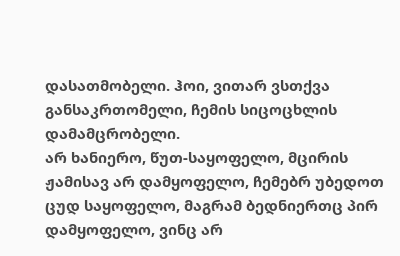დასათმობელი. ჰოი, ვითარ ვსთქვა განსაკრთომელი, ჩემის სიცოცხლის დამამცრობელი.
არ ხანიერო, წუთ-საყოფელო, მცირის ჟამისავ არ დამყოფელო, ჩემებრ უბედოთ ცუდ საყოფელო, მაგრამ ბედნიერთც პირ დამყოფელო, ვინც არ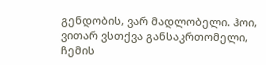გენდობის, ვარ მადლობელი. ჰოი, ვითარ ვსთქვა განსაკრთომელი, ჩემის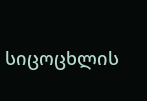სიცოცხლის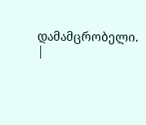დამამცრობელი. |